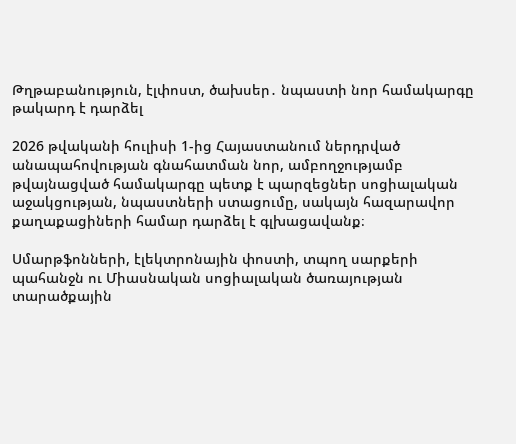Թղթաբանություն, էլփոստ, ծախսեր․ նպաստի նոր համակարգը թակարդ է դարձել

2026 թվականի հուլիսի 1-ից Հայաստանում ներդրված անապահովության գնահատման նոր, ամբողջությամբ թվայնացված համակարգը պետք է պարզեցներ սոցիալական աջակցության, նպաստների ստացումը, սակայն հազարավոր քաղաքացիների համար դարձել է գլխացավանք։

Սմարթֆոնների, էլեկտրոնային փոստի, տպող սարքերի պահանջն ու Միասնական սոցիալական ծառայության տարածքային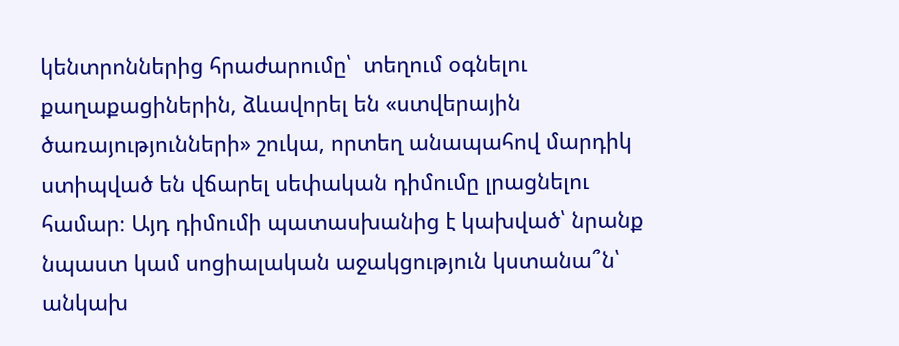կենտրոններից հրաժարումը՝  տեղում օգնելու քաղաքացիներին, ձևավորել են «ստվերային ծառայությունների» շուկա, որտեղ անապահով մարդիկ ստիպված են վճարել սեփական դիմումը լրացնելու համար։ Այդ դիմումի պատասխանից է կախված՝ նրանք նպաստ կամ սոցիալական աջակցություն կստանա՞ն՝ անկախ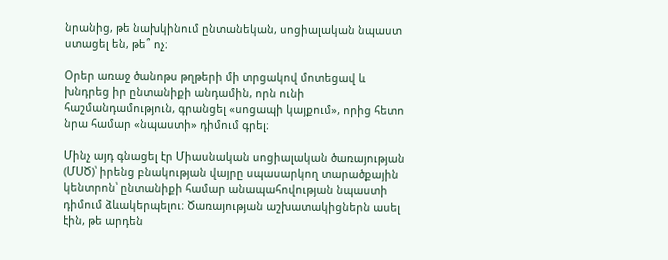նրանից, թե նախկինում ընտանեկան, սոցիալական նպաստ ստացել են, թե՞ ոչ։

Օրեր առաջ ծանոթս թղթերի մի տրցակով մոտեցավ և խնդրեց իր ընտանիքի անդամին, որն ունի հաշմանդամություն, գրանցել «սոցապի կայքում», որից հետո նրա համար «նպաստի» դիմում գրել։

Մինչ այդ գնացել էր Միասնական սոցիալական ծառայության (ՄՍԾ)՝ իրենց բնակության վայրը սպասարկող տարածքային կենտրոն՝ ընտանիքի համար անապահովության նպաստի դիմում ձևակերպելու։ Ծառայության աշխատակիցներն ասել էին, թե արդեն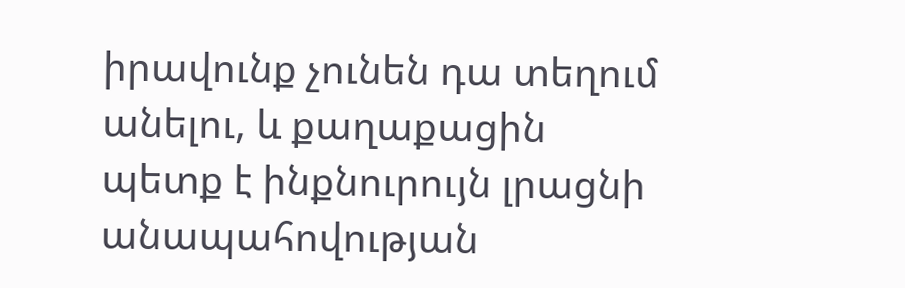իրավունք չունեն դա տեղում անելու, և քաղաքացին պետք է ինքնուրույն լրացնի անապահովության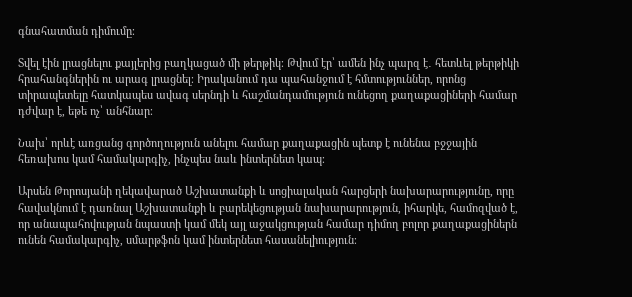գնահատման դիմումը։

Տվել էին լրացնելու քայլերից բաղկացած մի թերթիկ։ Թվում էր՝ ամեն ինչ պարզ է․ հետևել թերթիկի հրահանգներին ու արագ լրացնել։ Իրականում դա պահանջում է հմտություններ, որոնց տիրապետելը հատկապես ավագ սերնդի և հաշմանդամություն ունեցող քաղաքացիների համար դժվար է, եթե ոչ՝ անհնար։

Նախ՝ որևէ առցանց գործողություն անելու համար քաղաքացին պետք է ունենա բջջային հեռախոս կամ համակարգիչ, ինչպես նաև ինտերնետ կապ։

Արսեն Թորոսյանի ղեկավարած Աշխատանքի և սոցիալական հարցերի նախարարությունը, որը հավակնում է դառնալ Աշխատանքի և բարեկեցության նախարարություն, իհարկե, համոզված է, որ անապահովության նպաստի կամ մեկ այլ աջակցության համար դիմող բոլոր քաղաքացիներն ունեն համակարգիչ, սմարթֆոն կամ ինտերնետ հասանելիություն։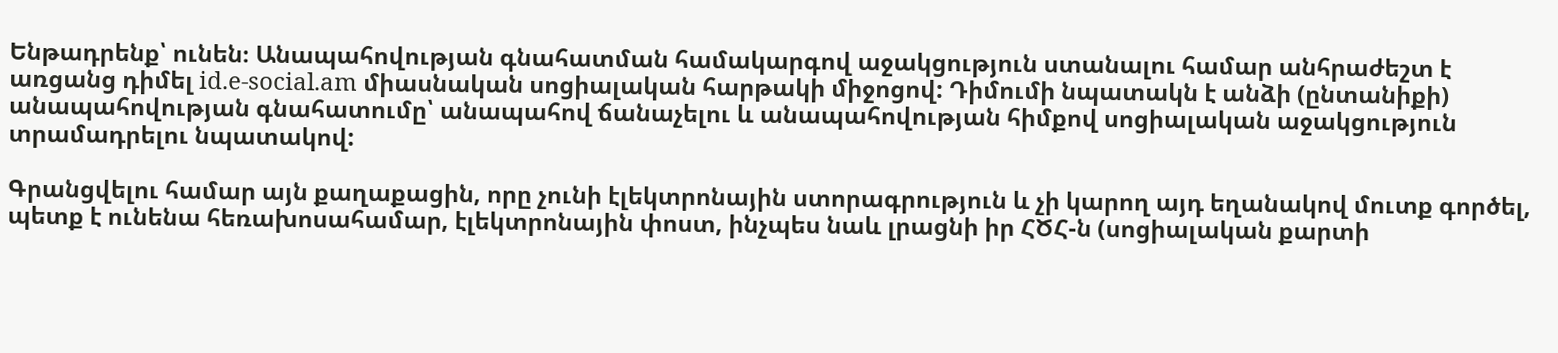Ենթադրենք՝ ունեն։ Անապահովության գնահատման համակարգով աջակցություն ստանալու համար անհրաժեշտ է առցանց դիմել id.e-social.am միասնական սոցիալական հարթակի միջոցով: Դիմումի նպատակն է անձի (ընտանիքի) անապահովության գնահատումը՝ անապահով ճանաչելու և անապահովության հիմքով սոցիալական աջակցություն տրամադրելու նպատակով:

Գրանցվելու համար այն քաղաքացին, որը չունի էլեկտրոնային ստորագրություն և չի կարող այդ եղանակով մուտք գործել, պետք է ունենա հեռախոսահամար, էլեկտրոնային փոստ, ինչպես նաև լրացնի իր ՀԾՀ-ն (սոցիալական քարտի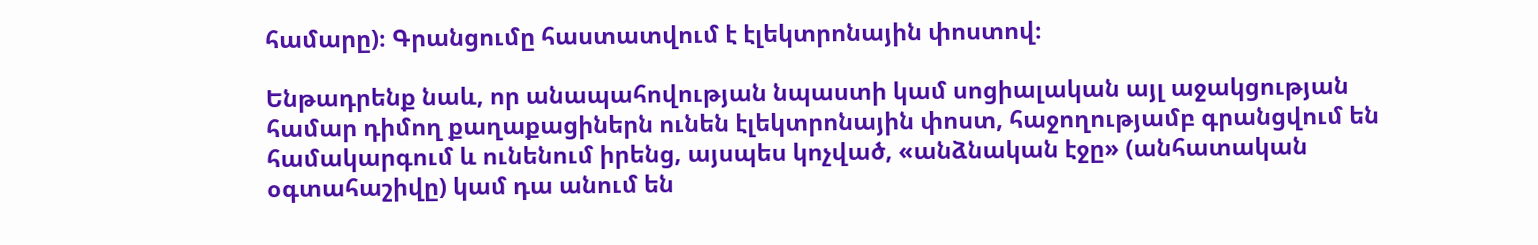համարը)։ Գրանցումը հաստատվում է էլեկտրոնային փոստով։

Ենթադրենք նաև, որ անապահովության նպաստի կամ սոցիալական այլ աջակցության համար դիմող քաղաքացիներն ունեն էլեկտրոնային փոստ, հաջողությամբ գրանցվում են համակարգում և ունենում իրենց, այսպես կոչված, «անձնական էջը» (անհատական օգտահաշիվը) կամ դա անում են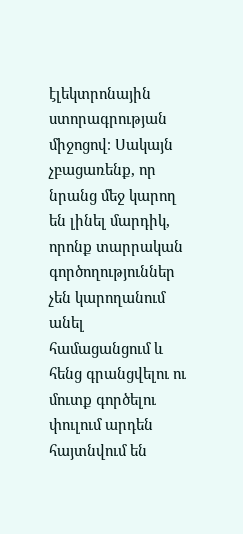էլեկտրոնային ստորագրության միջոցով։ Սակայն չբացառենք, որ նրանց մեջ կարող են լինել մարդիկ, որոնք տարրական գործողություններ չեն կարողանում անել համացանցում և հենց գրանցվելու ու մուտք գործելու փուլում արդեն հայտնվում են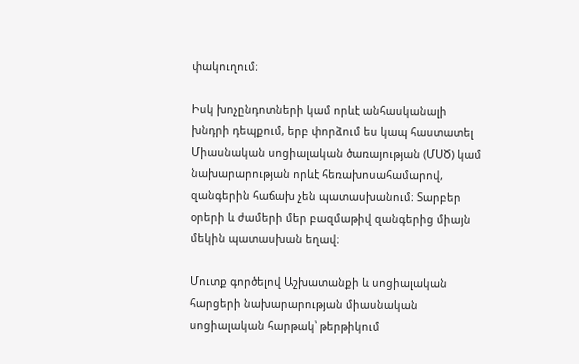փակուղում։

Իսկ խոչընդոտների կամ որևէ անհասկանալի խնդրի դեպքում, երբ փորձում ես կապ հաստատել Միասնական սոցիալական ծառայության (ՄՍԾ) կամ նախարարության որևէ հեռախոսահամարով, զանգերին հաճախ չեն պատասխանում։ Տարբեր օրերի և ժամերի մեր բազմաթիվ զանգերից միայն մեկին պատասխան եղավ։

Մուտք գործելով Աշխատանքի և սոցիալական հարցերի նախարարության միասնական սոցիալական հարթակ՝ թերթիկում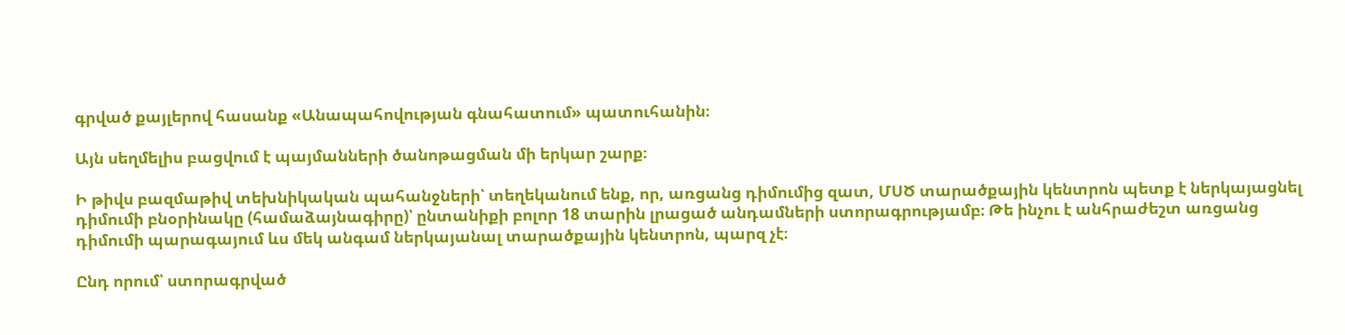գրված քայլերով հասանք «Անապահովության գնահատում» պատուհանին։

Այն սեղմելիս բացվում է պայմանների ծանոթացման մի երկար շարք։

Ի թիվս բազմաթիվ տեխնիկական պահանջների՝ տեղեկանում ենք, որ, առցանց դիմումից զատ, ՄՍԾ տարածքային կենտրոն պետք է ներկայացնել դիմումի բնօրինակը (համաձայնագիրը)՝ ընտանիքի բոլոր 18 տարին լրացած անդամների ստորագրությամբ։ Թե ինչու է անհրաժեշտ առցանց դիմումի պարագայում ևս մեկ անգամ ներկայանալ տարածքային կենտրոն, պարզ չէ։

Ընդ որում՝ ստորագրված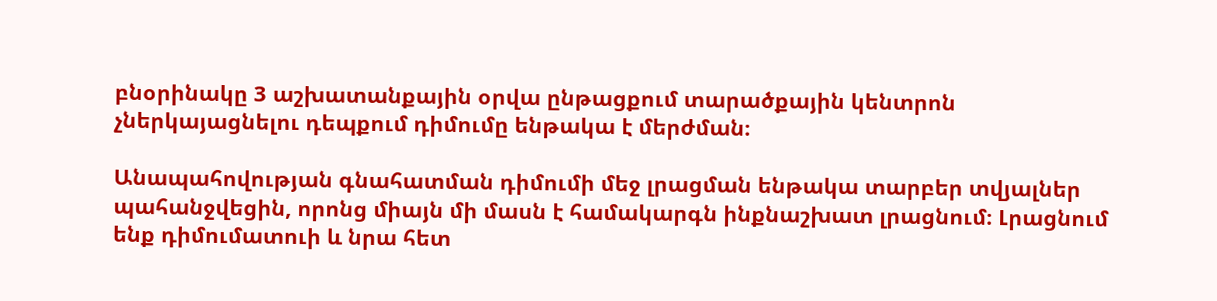բնօրինակը 3 աշխատանքային օրվա ընթացքում տարածքային կենտրոն չներկայացնելու դեպքում դիմումը ենթակա է մերժման։

Անապահովության գնահատման դիմումի մեջ լրացման ենթակա տարբեր տվյալներ պահանջվեցին, որոնց միայն մի մասն է համակարգն ինքնաշխատ լրացնում։ Լրացնում ենք դիմումատուի և նրա հետ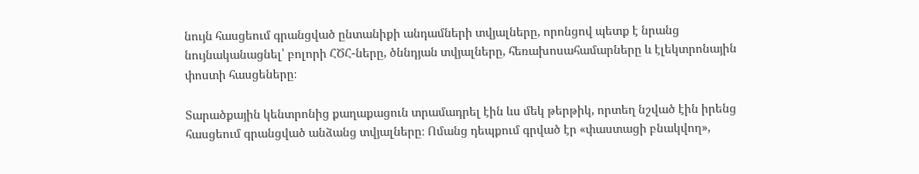նույն հասցեում գրանցված ընտանիքի անդամների տվյալները, որոնցով պետք է նրանց նույնականացնել՝ բոլորի ՀԾՀ-ները, ծննդյան տվյալները, հեռախոսահամարները և էլեկտրոնային փոստի հասցեները։

Տարածքային կենտրոնից քաղաքացուն տրամադրել էին ևս մեկ թերթիկ, որտեղ նշված էին իրենց հասցեում գրանցված անձանց տվյալները։ Ոմանց դեպքում գրված էր «փաստացի բնակվող»,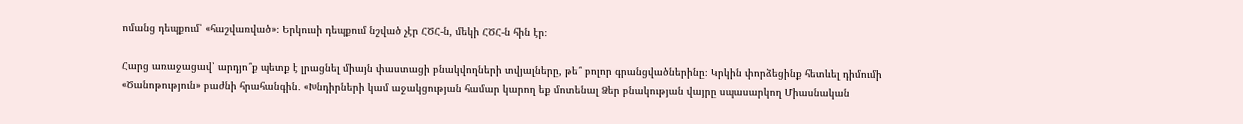ոմանց դեպքում՝ «հաշվառված»։ Երկուսի դեպքում նշված չէր ՀԾՀ-ն, մեկի ՀԾՀ-ն հին էր։

Հարց առաջացավ՝ արդյո՞ք պետք է լրացնել միայն փաստացի բնակվողների տվյալները, թե՞ բոլոր գրանցվածներինը։ Կրկին փորձեցինք հետևել դիմումի «Ծանոթություն» բաժնի հրահանգին․ «Խնդիրների կամ աջակցության համար կարող եք մոտենալ Ձեր բնակության վայրը սպասարկող Միասնական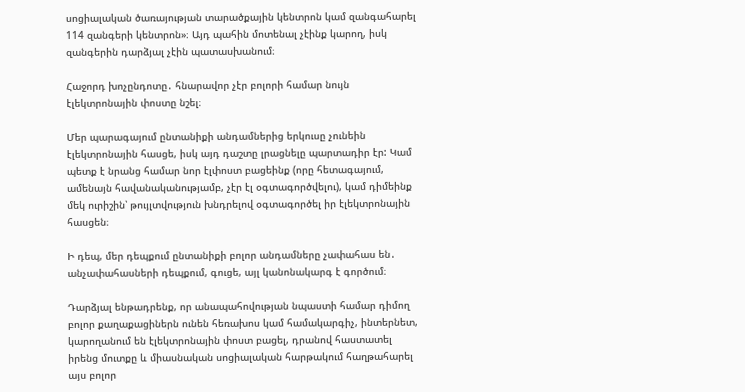սոցիալական ծառայության տարածքային կենտրոն կամ զանգահարել 114 զանգերի կենտրոն»։ Այդ պահին մոտենալ չէինք կարող, իսկ զանգերին դարձյալ չէին պատասխանում։

Հաջորդ խոչընդոտը․ հնարավոր չէր բոլորի համար նույն էլեկտրոնային փոստը նշել։

Մեր պարագայում ընտանիքի անդամներից երկուսը չունեին էլեկտրոնային հասցե, իսկ այդ դաշտը լրացնելը պարտադիր էր: Կամ պետք է նրանց համար նոր էլփոստ բացեինք (որը հետագայում, ամենայն հավանականությամբ, չէր էլ օգտագործվելու), կամ դիմեինք մեկ ուրիշին՝ թույլտվություն խնդրելով օգտագործել իր էլեկտրոնային հասցեն։

Ի դեպ, մեր դեպքում ընտանիքի բոլոր անդամները չափահաս են․ անչափահասների դեպքում, գուցե, այլ կանոնակարգ է գործում։

Դարձյալ ենթադրենք, որ անապահովության նպաստի համար դիմող բոլոր քաղաքացիներն ունեն հեռախոս կամ համակարգիչ, ինտերնետ, կարողանում են էլեկտրոնային փոստ բացել, դրանով հաստատել իրենց մուտքը և միասնական սոցիալական հարթակում հաղթահարել այս բոլոր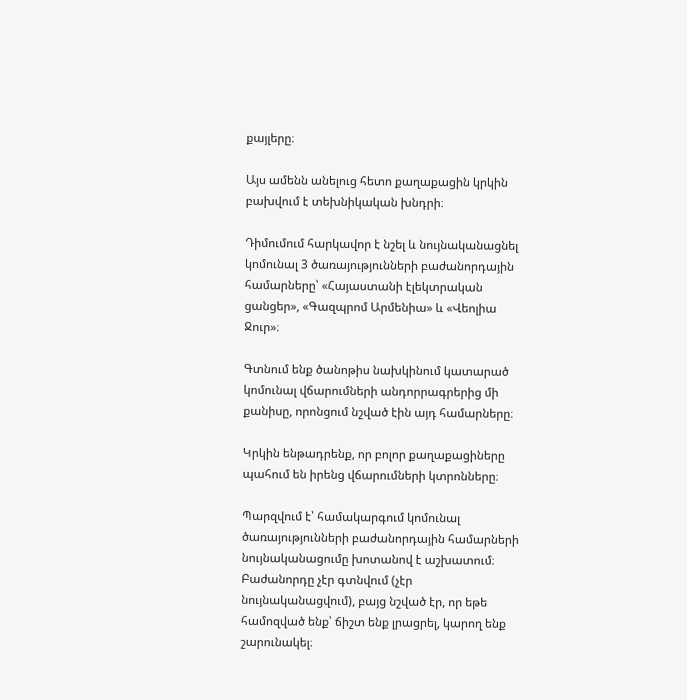քայլերը։

Այս ամենն անելուց հետո քաղաքացին կրկին բախվում է տեխնիկական խնդրի։

Դիմումում հարկավոր է նշել և նույնականացնել կոմունալ 3 ծառայությունների բաժանորդային համարները՝ «Հայաստանի էլեկտրական ցանցեր», «Գազպրոմ Արմենիա» և «Վեոլիա Ջուր»։

Գտնում ենք ծանոթիս նախկինում կատարած կոմունալ վճարումների անդորրագրերից մի քանիսը, որոնցում նշված էին այդ համարները։

Կրկին ենթադրենք, որ բոլոր քաղաքացիները պահում են իրենց վճարումների կտրոնները։

Պարզվում է՝ համակարգում կոմունալ ծառայությունների բաժանորդային համարների նույնականացումը խոտանով է աշխատում։ Բաժանորդը չէր գտնվում (չէր նույնականացվում), բայց նշված էր, որ եթե համոզված ենք՝ ճիշտ ենք լրացրել, կարող ենք շարունակել։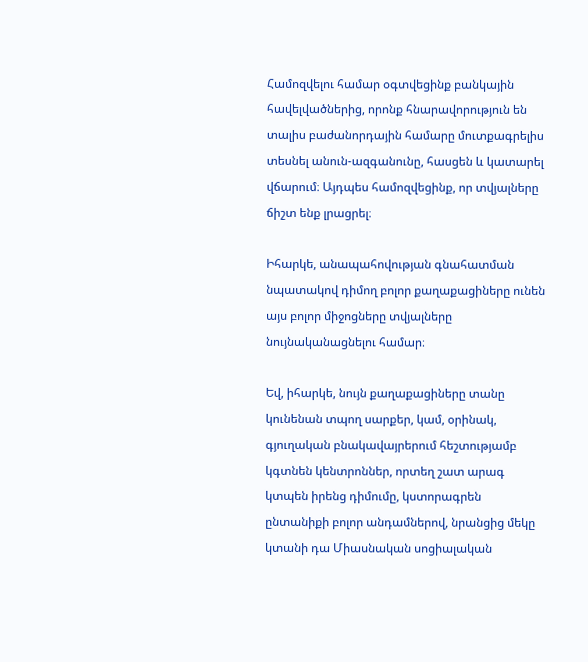Համոզվելու համար օգտվեցինք բանկային հավելվածներից, որոնք հնարավորություն են տալիս բաժանորդային համարը մուտքագրելիս տեսնել անուն-ազգանունը, հասցեն և կատարել վճարում։ Այդպես համոզվեցինք, որ տվյալները ճիշտ ենք լրացրել։

Իհարկե, անապահովության գնահատման նպատակով դիմող բոլոր քաղաքացիները ունեն այս բոլոր միջոցները տվյալները նույնականացնելու համար։

Եվ, իհարկե, նույն քաղաքացիները տանը կունենան տպող սարքեր, կամ, օրինակ, գյուղական բնակավայրերում հեշտությամբ կգտնեն կենտրոններ, որտեղ շատ արագ կտպեն իրենց դիմումը, կստորագրեն ընտանիքի բոլոր անդամներով, նրանցից մեկը կտանի դա Միասնական սոցիալական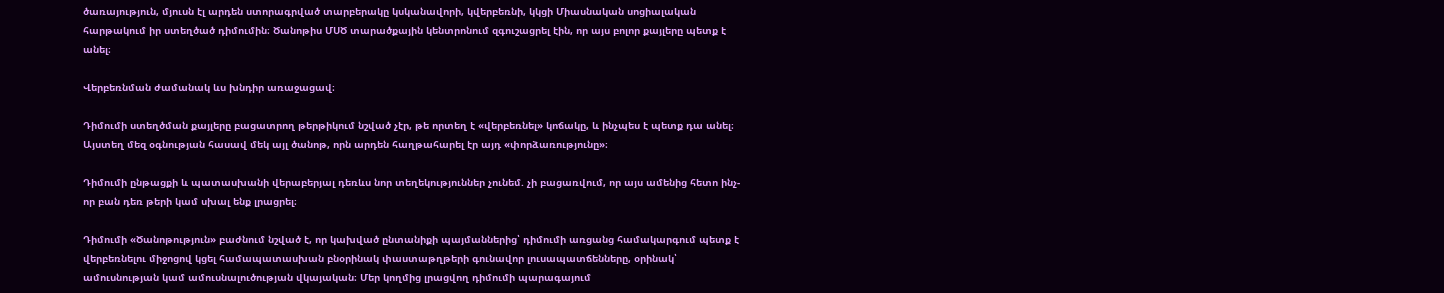ծառայություն, մյուսն էլ արդեն ստորագրված տարբերակը կսկանավորի, կվերբեռնի, կկցի Միասնական սոցիալական հարթակում իր ստեղծած դիմումին։ Ծանոթիս ՄՍԾ տարածքային կենտրոնում զգուշացրել էին, որ այս բոլոր քայլերը պետք է անել։

Վերբեռնման ժամանակ ևս խնդիր առաջացավ։

Դիմումի ստեղծման քայլերը բացատրող թերթիկում նշված չէր, թե որտեղ է «վերբեռնել» կոճակը, և ինչպես է պետք դա անել։ Այստեղ մեզ օգնության հասավ մեկ այլ ծանոթ, որն արդեն հաղթահարել էր այդ «փորձառությունը»։

Դիմումի ընթացքի և պատասխանի վերաբերյալ դեռևս նոր տեղեկություններ չունեմ. չի բացառվում, որ այս ամենից հետո ինչ-որ բան դեռ թերի կամ սխալ ենք լրացրել։

Դիմումի «Ծանոթություն» բաժնում նշված է, որ կախված ընտանիքի պայմաններից՝ դիմումի առցանց համակարգում պետք է վերբեռնելու միջոցով կցել համապատասխան բնօրինակ փաստաթղթերի գունավոր լուսապատճենները, օրինակ՝ ամուսնության կամ ամուսնալուծության վկայական։ Մեր կողմից լրացվող դիմումի պարագայում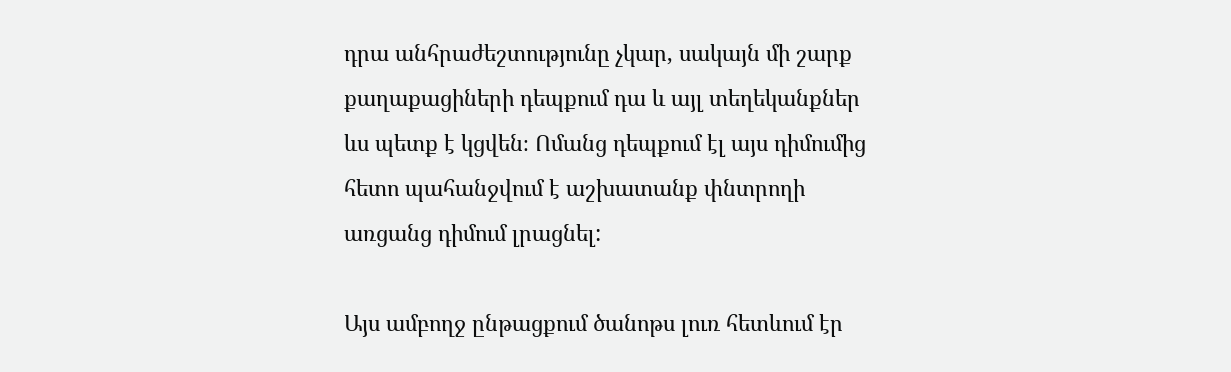դրա անհրաժեշտությունը չկար, սակայն մի շարք քաղաքացիների դեպքում դա և այլ տեղեկանքներ ևս պետք է կցվեն։ Ոմանց դեպքում էլ այս դիմումից հետո պահանջվում է աշխատանք փնտրողի առցանց դիմում լրացնել:

Այս ամբողջ ընթացքում ծանոթս լուռ հետևում էր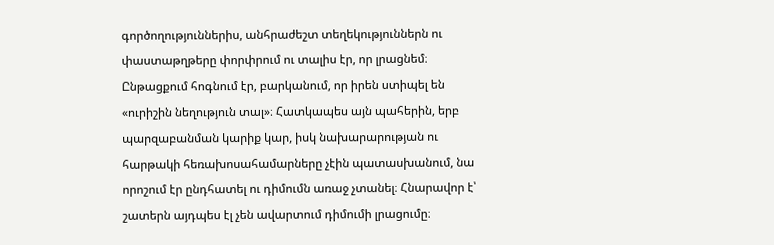գործողություններիս, անհրաժեշտ տեղեկություններն ու փաստաթղթերը փորփրում ու տալիս էր, որ լրացնեմ։ Ընթացքում հոգնում էր, բարկանում, որ իրեն ստիպել են «ուրիշին նեղություն տալ»։ Հատկապես այն պահերին, երբ պարզաբանման կարիք կար, իսկ նախարարության ու հարթակի հեռախոսահամարները չէին պատասխանում, նա որոշում էր ընդհատել ու դիմումն առաջ չտանել։ Հնարավոր է՝ շատերն այդպես էլ չեն ավարտում դիմումի լրացումը։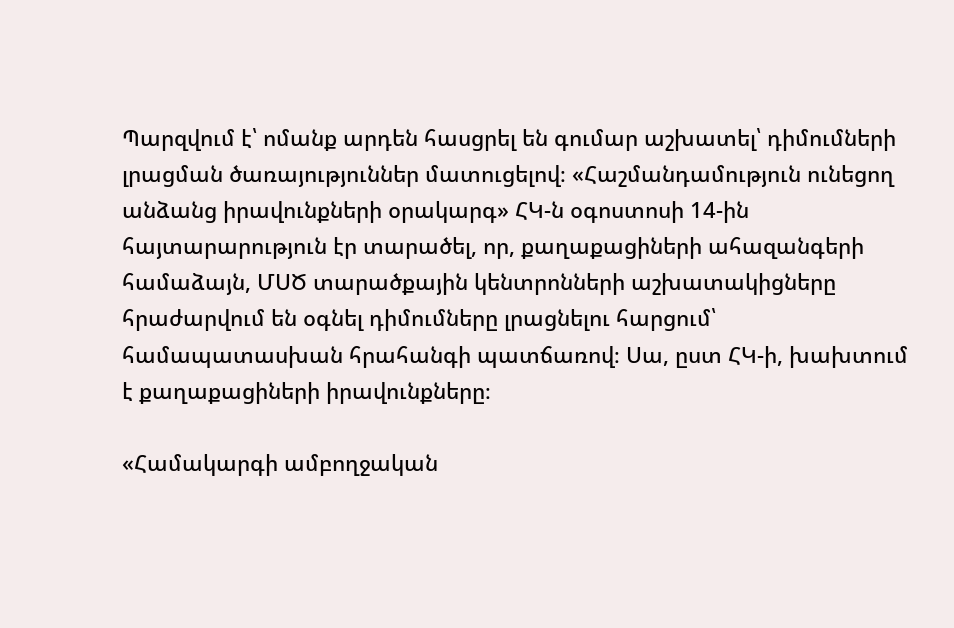Պարզվում է՝ ոմանք արդեն հասցրել են գումար աշխատել՝ դիմումների լրացման ծառայություններ մատուցելով։ «Հաշմանդամություն ունեցող անձանց իրավունքների օրակարգ» ՀԿ-ն օգոստոսի 14-ին հայտարարություն էր տարածել, որ, քաղաքացիների ահազանգերի համաձայն, ՄՍԾ տարածքային կենտրոնների աշխատակիցները հրաժարվում են օգնել դիմումները լրացնելու հարցում՝ համապատասխան հրահանգի պատճառով։ Սա, ըստ ՀԿ-ի, խախտում է քաղաքացիների իրավունքները։

«Համակարգի ամբողջական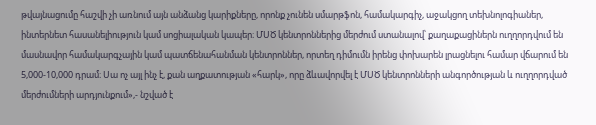թվայնացումը հաշվի չի առնում այն անձանց կարիքները, որոնք չունեն սմարթֆոն, համակարգիչ, աջակցող տեխնոլոգիաներ, ինտերնետ հասանելիություն կամ սոցիալական կապեր։ ՄՍԾ կենտրոններից մերժում ստանալով՝ քաղաքացիներն ուղղորդվում են մասնավոր համակարգչային կամ պատճենահանման կենտրոններ, որտեղ դիմումն իրենց փոխարեն լրացնելու համար վճարում են 5,000-10,000 դրամ։ Սա ոչ այլ ինչ է, քան աղքատության «հարկ», որը ձևավորվել է ՄՍԾ կենտրոնների անգործության և ուղղորդված մերժումների արդյունքում»,- նշված է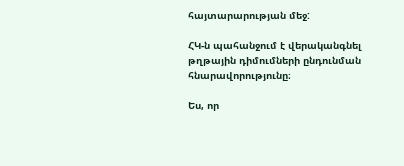հայտարարության մեջ:

ՀԿ-ն պահանջում է վերականգնել թղթային դիմումների ընդունման հնարավորությունը։

Ես, որ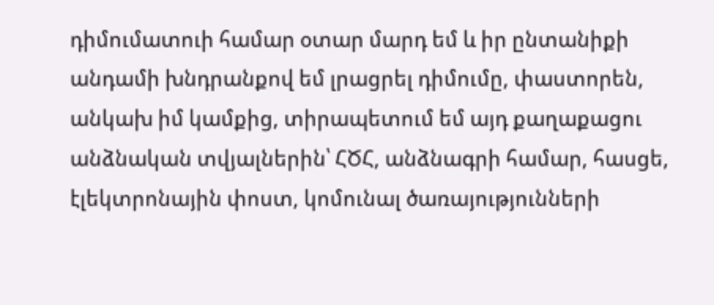դիմումատուի համար օտար մարդ եմ և իր ընտանիքի անդամի խնդրանքով եմ լրացրել դիմումը, փաստորեն, անկախ իմ կամքից, տիրապետում եմ այդ քաղաքացու անձնական տվյալներին՝ ՀԾՀ, անձնագրի համար, հասցե, էլեկտրոնային փոստ, կոմունալ ծառայությունների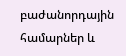բաժանորդային համարներ և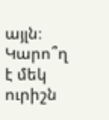այլն։ Կարո՞ղ է մեկ ուրիշն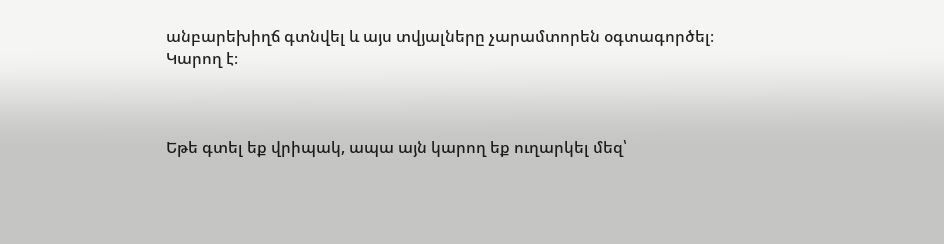անբարեխիղճ գտնվել և այս տվյալները չարամտորեն օգտագործել։ Կարող է։



Եթե գտել եք վրիպակ, ապա այն կարող եք ուղարկել մեզ՝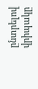ընտրելով վրիպակը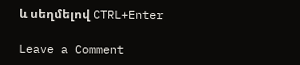և սեղմելով CTRL+Enter

Leave a Comment